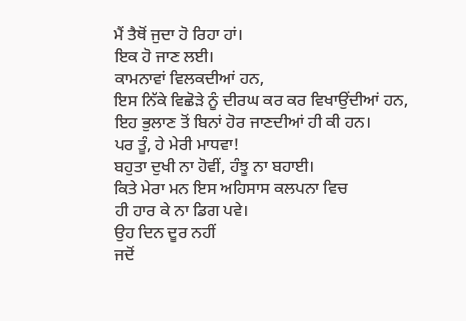ਮੈਂ ਤੈਥੋਂ ਜੁਦਾ ਹੋ ਰਿਹਾ ਹਾਂ।
ਇਕ ਹੋ ਜਾਣ ਲਈ।
ਕਾਮਨਾਵਾਂ ਵਿਲਕਦੀਆਂ ਹਨ,
ਇਸ ਨਿੱਕੇ ਵਿਛੋੜੇ ਨੂੰ ਦੀਰਘ ਕਰ ਕਰ ਵਿਖਾਉਂਦੀਆਂ ਹਨ,
ਇਹ ਭੁਲਾਣ ਤੋਂ ਬਿਨਾਂ ਹੋਰ ਜਾਣਦੀਆਂ ਹੀ ਕੀ ਹਨ।
ਪਰ ਤੂੰ, ਹੇ ਮੇਰੀ ਮਾਧਵਾ!
ਬਹੁਤਾ ਦੁਖੀ ਨਾ ਹੋਵੀਂ, ਹੰਝੂ ਨਾ ਬਹਾਈ।
ਕਿਤੇ ਮੇਰਾ ਮਨ ਇਸ ਅਹਿਸਾਸ ਕਲਪਨਾ ਵਿਚ
ਹੀ ਹਾਰ ਕੇ ਨਾ ਡਿਗ ਪਵੇ।
ਉਹ ਦਿਨ ਦੂਰ ਨਹੀਂ
ਜਦੋਂ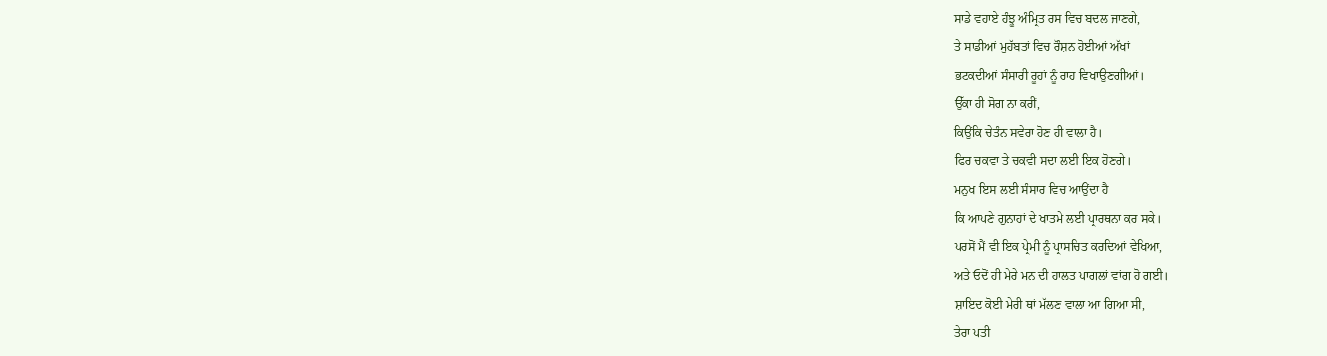ਸਾਡੇ ਵਹਾਏ ਹੰਝੂ ਅੰਮ੍ਰਿਤ ਰਸ ਵਿਚ ਬਦਲ ਜਾਣਗੇ,
ਤੇ ਸਾਡੀਆਂ ਮੁਹੱਬਤਾਂ ਵਿਚ ਰੌਸ਼ਨ ਹੋਈਆਂ ਅੱਖਾਂ
ਭਟਕਦੀਆਂ ਸੰਸਾਰੀ ਰੂਹਾਂ ਨੂੰ ਰਾਹ ਵਿਖਾਉਣਗੀਆਂ।
ਉੱਕਾ ਹੀ ਸੋਗ ਨਾ ਕਰੀਂ,
ਕਿਉਂਕਿ ਚੇਤੰਨ ਸਵੇਰਾ ਹੋਣ ਹੀ ਵਾਲਾ ਹੈ।
ਫਿਰ ਚਕਵਾ ਤੇ ਚਕਵੀ ਸਦਾ ਲਈ ਇਕ ਹੋਣਗੇ।
ਮਨੁਖ ਇਸ ਲਈ ਸੰਸਾਰ ਵਿਚ ਆਉਂਦਾ ਹੈ
ਕਿ ਆਪਣੇ ਗੁਨਾਹਾਂ ਦੇ ਖਾਤਮੇ ਲਈ ਪ੍ਰਾਰਥਨਾ ਕਰ ਸਕੇ।
ਪਰਸੋਂ ਮੈਂ ਵੀ ਇਕ ਪ੍ਰੇਮੀ ਨੂੰ ਪ੍ਰਾਸਚਿਤ ਕਰਦਿਆਂ ਵੇਖਿਆ,
ਅਤੇ ਓਦੋਂ ਹੀ ਮੇਰੇ ਮਨ ਦੀ ਹਾਲਤ ਪਾਗਲਾਂ ਵਾਂਗ ਹੋ ਗਈ।
ਸ਼ਾਇਦ ਕੋਈ ਮੇਰੀ ਥਾਂ ਮੱਲਣ ਵਾਲਾ ਆ ਗਿਆ ਸੀ,
ਤੇਰਾ ਪਤੀ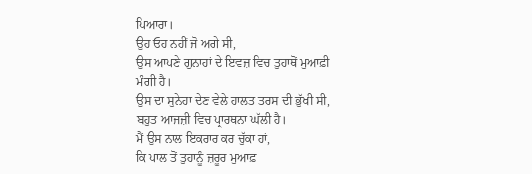ਪਿਆਰਾ।
ਉਹ ਓਹ ਨਹੀਂ ਜੋ ਅਗੇ ਸੀ,
ਉਸ ਆਪਣੇ ਗੁਨਾਹਾਂ ਦੇ ਇਵਜ਼ ਵਿਚ ਤੁਹਾਥੋਂ ਮੁਆਫ਼ੀ ਮੰਗੀ ਹੈ।
ਉਸ ਦਾ ਸੁਨੇਹਾ ਦੇਣ ਵੇਲੇ ਹਾਲਤ ਤਰਸ ਦੀ ਭੁੱਖੀ ਸੀ,
ਬਹੁਤ ਆਜਜ਼ੀ ਵਿਚ ਪ੍ਰਾਰਥਨਾ ਘੱਲੀ ਹੈ।
ਮੈਂ ਉਸ ਨਾਲ ਇਕਰਾਰ ਕਰ ਚੁੱਕਾ ਹਾਂ,
ਕਿ ਪਾਲ ਤੋਂ ਤੁਹਾਨੂੰ ਜ਼ਰੂਰ ਮੁਆਫ਼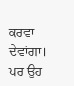ਕਰਵਾ ਦੇਵਾਂਗਾ।
ਪਰ ਉਹ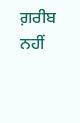ਗ਼ਰੀਬ ਨਹੀਂ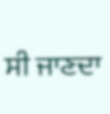ਸੀ ਜਾਣਦਾ